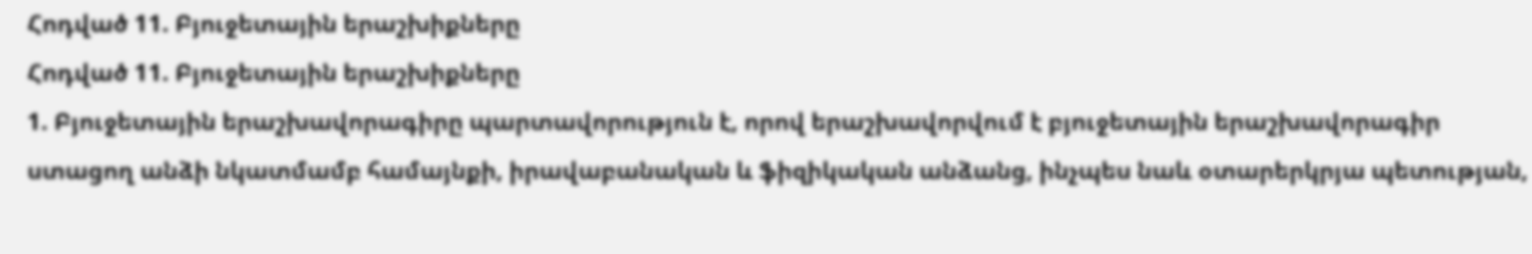Հոդված 11. Բյուջետային երաշխիքները
Հոդված 11. Բյուջետային երաշխիքները
1. Բյուջետային երաշխավորագիրը պարտավորություն է, որով երաշխավորվում է բյուջետային երաշխավորագիր ստացող անձի նկատմամբ համայնքի, իրավաբանական և ֆիզիկական անձանց, ինչպես նաև օտարերկրյա պետության,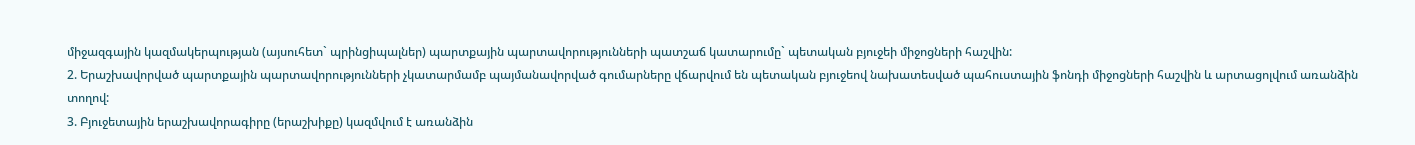միջազգային կազմակերպության (այսուհետ` պրինցիպալներ) պարտքային պարտավորությունների պատշաճ կատարումը` պետական բյուջեի միջոցների հաշվին:
2. Երաշխավորված պարտքային պարտավորությունների չկատարմամբ պայմանավորված գումարները վճարվում են պետական բյուջեով նախատեսված պահուստային ֆոնդի միջոցների հաշվին և արտացոլվում առանձին տողով:
3. Բյուջետային երաշխավորագիրը (երաշխիքը) կազմվում է առանձին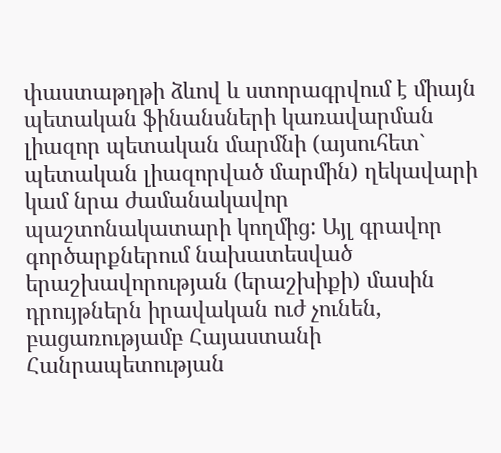փաստաթղթի ձևով և ստորագրվում է միայն պետական ֆինանսների կառավարման լիազոր պետական մարմնի (այսուհետ` պետական լիազորված մարմին) ղեկավարի կամ նրա ժամանակավոր պաշտոնակատարի կողմից: Այլ գրավոր գործարքներում նախատեսված երաշխավորության (երաշխիքի) մասին դրույթներն իրավական ուժ չունեն, բացառությամբ Հայաստանի Հանրապետության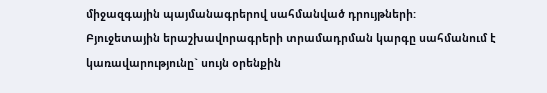միջազգային պայմանագրերով սահմանված դրույթների:
Բյուջետային երաշխավորագրերի տրամադրման կարգը սահմանում է կառավարությունը` սույն օրենքին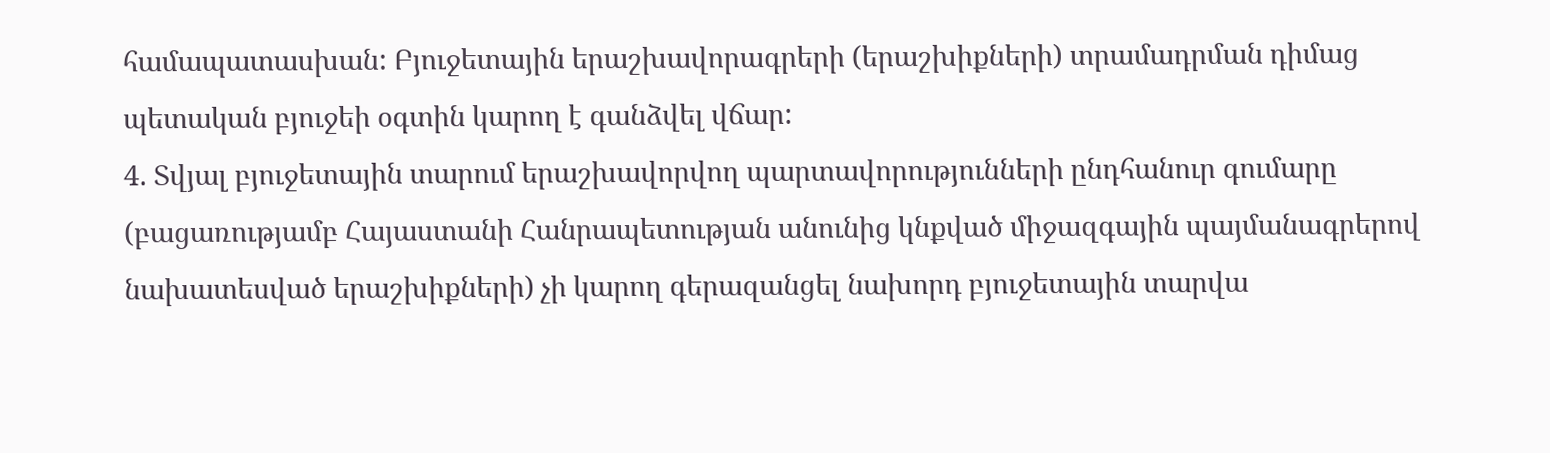համապատասխան: Բյուջետային երաշխավորագրերի (երաշխիքների) տրամադրման դիմաց պետական բյուջեի օգտին կարող է գանձվել վճար:
4. Տվյալ բյուջետային տարում երաշխավորվող պարտավորությունների ընդհանուր գումարը (բացառությամբ Հայաստանի Հանրապետության անունից կնքված միջազգային պայմանագրերով նախատեսված երաշխիքների) չի կարող գերազանցել նախորդ բյուջետային տարվա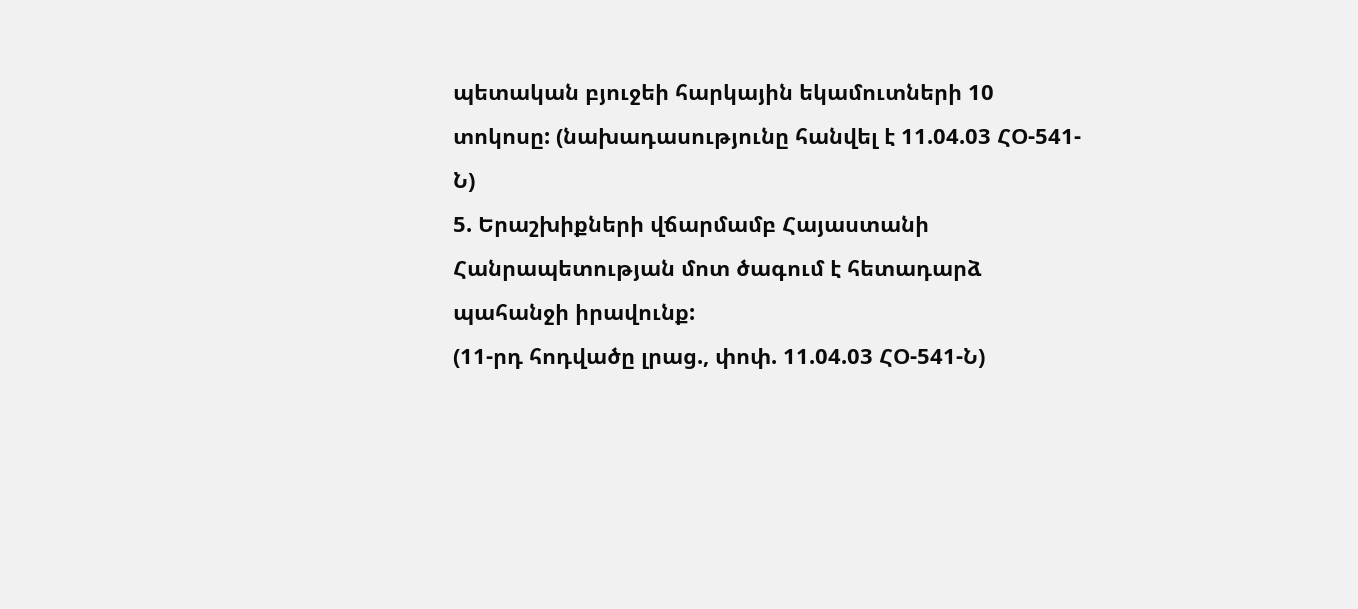պետական բյուջեի հարկային եկամուտների 10 տոկոսը: (նախադասությունը հանվել է 11.04.03 ՀՕ-541-Ն)
5. Երաշխիքների վճարմամբ Հայաստանի Հանրապետության մոտ ծագում է հետադարձ պահանջի իրավունք:
(11-րդ հոդվածը լրաց., փոփ. 11.04.03 ՀՕ-541-Ն)